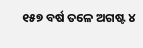୧୫୭ ବର୍ଷ ତଳେ ଅଗଷ୍ଟ ୪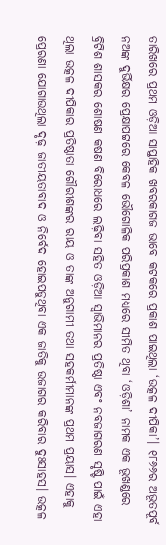ତାରିଖରେ ପ୍ରଥମ ଓଡ଼ିଆ ସାପ୍ତାହିକ ଖବରକାଗଜ ଭାବେ କଟକରେ ପ୍ରକାଶ ପାଇଥିଲା ‘ଉତ୍କଳ ଦୀପିକା’। ୧୮୬୬ର ଅଭୂତପୂର୍ବ ନଅଙ୍କ ଦୁର୍ଭିକ୍ଷର ପ୍ରେକ୍ଷାପଟ୍ଟରେ କେବଳ ଭୌଗୋଳିକ ପରିପ୍ରକାଶ ମଧ୍ୟରେ ସୀମିତ ଥିବା ‘ଓଡ଼ିଶା’ ନାମକ ଏକ ଭୂଖଣ୍ଡରେ ବ୍ରିଟିଶ ଶାସକର ଶୋଷଣ କଷଣ ବିରୋଧରେ ଲଢ଼ିବା ସହିତ ଓଡ଼ିଆ ସ୍ୱାଭିମାନର ପ୍ରତିଷ୍ଠା ଏବଂ ନବଜାଗରଣ ସୃଷ୍ଟି ପାଇଁ ଏହା ଥିଲା ଉତ୍କଳ ଦୀପିକାର ପ୍ରତିଷ୍ଠାତା ଗୌରୀଶଙ୍କର ରାୟ ଓ ତାଙ୍କ ଅନୁଗାମୀ ତଥା ସହକର୍ମୀମାନଙ୍କ ପ୍ରଥମ ପ୍ରୟାସ। ଏହାକୁ ପ୍ରେରଣା ଯୋଗାଉଥିଲା ଦୃଢ଼ ଜାତୀୟତାବାଦ ଓ ନିର୍ବେଦ ହୋଇପଡୁଥିବା ଏକ ଜାତିକୁ ଉଜାଗର କରିବାର ଦୁଃସାହସ। ଉତ୍କଳ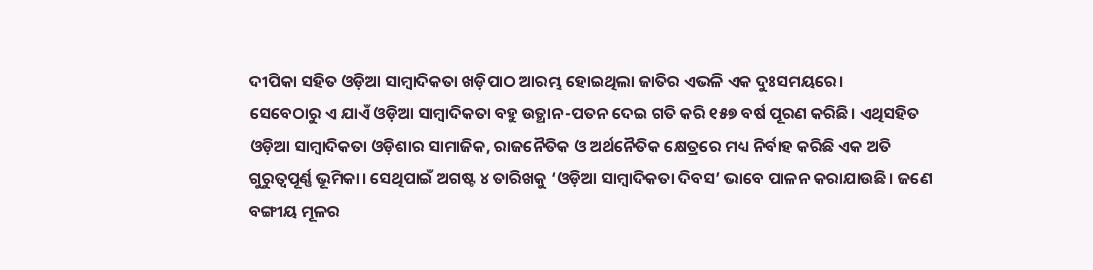ଦୀପିକା ସହିତ ଓଡ଼ିଆ ସାମ୍ବାଦିକତା ଖଡ଼ିପାଠ ଆରମ୍ଭ ହୋଇଥିଲା ଜାତିର ଏଭଳି ଏକ ଦୁଃସମୟରେ।
ସେବେଠାରୁ ଏ ଯାଏଁ ଓଡ଼ିଆ ସାମ୍ବାଦିକତା ବହୁ ଉତ୍ଥାନ-ପତନ ଦେଇ ଗତି କରି ୧୫୭ ବର୍ଷ ପୂରଣ କରିଛି। ଏଥିସହିତ ଓଡ଼ିଆ ସାମ୍ବାଦିକତା ଓଡ଼ିଶାର ସାମାଜିକ, ରାଜନୈତିକ ଓ ଅର୍ଥନୈତିକ କ୍ଷେତ୍ରରେ ମଧ୍ୟ ନିର୍ବାହ କରିଛି ଏକ ଅତି ଗୁରୁତ୍ୱପୂର୍ଣ୍ଣ ଭୂମିକା। ସେଥିପାଇଁ ଅଗଷ୍ଟ ୪ ତାରିଖକୁ ‘ଓଡ଼ିଆ ସାମ୍ବାଦିକତା ଦିବସ’ ଭାବେ ପାଳନ କରାଯାଉଛି। ଜଣେ ବଙ୍ଗୀୟ ମୂଳର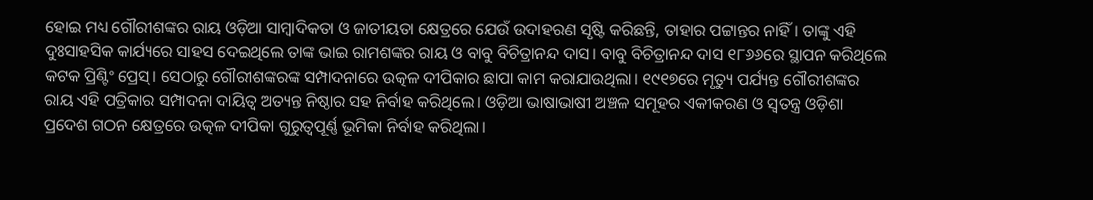ହୋଇ ମଧ୍ୟ ଗୌରୀଶଙ୍କର ରାୟ ଓଡ଼ିଆ ସାମ୍ବାଦିକତା ଓ ଜାତୀୟତା କ୍ଷେତ୍ରରେ ଯେଉଁ ଉଦାହରଣ ସୃଷ୍ଟି କରିଛନ୍ତି, ତାହାର ପଟ୍ଟାନ୍ତର ନାହିଁ। ତାଙ୍କୁ ଏହି ଦୁଃସାହସିକ କାର୍ଯ୍ୟରେ ସାହସ ଦେଇଥିଲେ ତାଙ୍କ ଭାଇ ରାମଶଙ୍କର ରାୟ ଓ ବାବୁ ବିଚିତ୍ରାନନ୍ଦ ଦାସ। ବାବୁ ବିଚିତ୍ରାନନ୍ଦ ଦାସ ୧୮୬୬ରେ ସ୍ଥାପନ କରିଥିଲେ କଟକ ପ୍ରିଣ୍ଟିଂ ପ୍ରେସ୍। ସେଠାରୁ ଗୌରୀଶଙ୍କରଙ୍କ ସମ୍ପାଦନାରେ ଉତ୍କଳ ଦୀପିକାର ଛାପା କାମ କରାଯାଉଥିଲା। ୧୯୧୭ରେ ମୃତ୍ୟୁ ପର୍ଯ୍ୟନ୍ତ ଗୌରୀଶଙ୍କର ରାୟ ଏହି ପତ୍ରିକାର ସମ୍ପାଦନା ଦାୟିତ୍ୱ ଅତ୍ୟନ୍ତ ନିଷ୍ଠାର ସହ ନିର୍ବାହ କରିଥିଲେ। ଓଡ଼ିଆ ଭାଷାଭାଷୀ ଅଞ୍ଚଳ ସମୂହର ଏକୀକରଣ ଓ ସ୍ୱତନ୍ତ୍ର ଓଡ଼ିଶା ପ୍ରଦେଶ ଗଠନ କ୍ଷେତ୍ରରେ ଉତ୍କଳ ଦୀପିକା ଗୁରୁତ୍ୱପୂର୍ଣ୍ଣ ଭୂମିକା ନିର୍ବାହ କରିଥିଲା।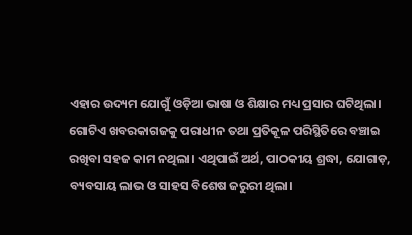ଏହାର ଉଦ୍ୟମ ଯୋଗୁଁ ଓଡ଼ିଆ ଭାଷା ଓ ଶିକ୍ଷାର ମଧ୍ୟ ପ୍ରସାର ଘଟିଥିଲା।
ଗୋଟିଏ ଖବରକାଗଜକୁ ପରାଧୀନ ତଥା ପ୍ରତିକୂଳ ପରିସ୍ଥିତିରେ ବଞ୍ଚାଇ ରଖିବା ସହଜ କାମ ନଥିଲା। ଏଥିପାଇଁ ଅର୍ଥ, ପାଠକୀୟ ଶ୍ରଦ୍ଧା, ଯୋଗାଡ଼, ବ୍ୟବସାୟ ଲାଭ ଓ ସାହସ ବିଶେଷ ଜରୁରୀ ଥିଲା।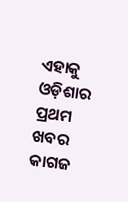ଏହାକୁ ଓଡ଼ିଶାର ପ୍ରଥମ ଖବର କାଗଜ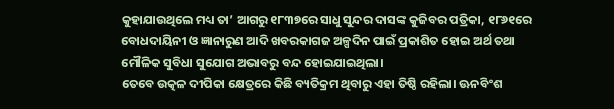କୁହାଯାଉଥିଲେ ମଧ୍ୟ ତା’ ଆଗରୁ ୧୮୩୭ରେ ସାଧୁ ସୁନ୍ଦର ଦାସଙ୍କ କୁଜିବର ପତ୍ରିକା, ୧୮୬୧ରେ ବୋଧଦାୟିନୀ ଓ ଜ୍ଞାନାରୁଣ ଆଦି ଖବରକାଗଜ ଅଳ୍ପଦିନ ପାଇଁ ପ୍ରକାଶିତ ହୋଇ ଅର୍ଥ ତଥା ମୌଳିକ ସୁବିଧା ସୁଯୋଗ ଅଭାବରୁ ବନ୍ଦ ହୋଇଯାଇଥିଲା।
ତେବେ ଉତ୍କଳ ଦୀପିକା କ୍ଷେତ୍ରରେ କିଛି ବ୍ୟତିକ୍ରମ ଥିବାରୁ ଏହା ତିଷ୍ଠି ରହିଲା। ଊନବିଂଶ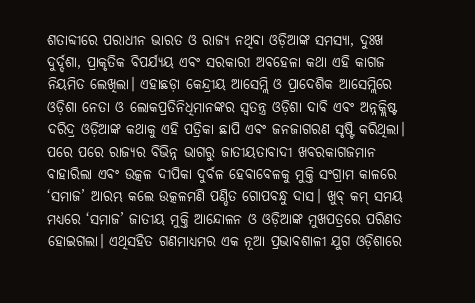ଶତାବ୍ଦୀରେ ପରାଧୀନ ଭାରତ ଓ ରାଜ୍ୟ ନଥିବା ଓଡ଼ିଆଙ୍କ ସମସ୍ୟା, ଦୁଃଖ ଦୁର୍ଦ୍ଦଶା, ପ୍ରାକୃତିକ ବିପର୍ଯ୍ୟୟ ଏବଂ ସରକାରୀ ଅବହେଳା କଥା ଏହି କାଗଜ ନିୟମିତ ଲେଖିଲା। ଏହାଛଡ଼ା କେନ୍ଦ୍ରୀୟ ଆସେମ୍ଲି ଓ ପ୍ରାଦେଶିକ ଆସେମ୍ଲିରେ ଓଡ଼ିଶା ନେତା ଓ ଲୋକପ୍ରତିନିଧିମାନଙ୍କର ସ୍ୱତନ୍ତ୍ର ଓଡ଼ିଶା ଦାବି ଏବଂ ଅନ୍ନକ୍ଲିଷ୍ଟ ଦରିଦ୍ର ଓଡ଼ିଆଙ୍କ କଥାକୁ ଏହି ପତ୍ରିକା ଛାପି ଏବଂ ଜନଜାଗରଣ ସୃଷ୍ଟି କରିଥିଲା। ପରେ ପରେ ରାଜ୍ୟର ବିଭିନ୍ନ ଭାଗରୁ ଜାତୀୟତାବାଦୀ ଖବରକାଗଜମାନ ବାହାରିଲା ଏବଂ ଉତ୍କଳ ଦୀପିକା ଦୁର୍ବଳ ହେବାବେଳକୁ ମୁକ୍ତି ସଂଗ୍ରାମ କାଳରେ ‘ସମାଜ’ ଆରମ୍ଭ କଲେ ଉତ୍କଳମଣି ପଣ୍ଡିତ ଗୋପବନ୍ଧୁ ଦାସ। ଖୁବ୍ କମ୍ ସମୟ ମଧ୍ୟରେ ‘ସମାଜ’ ଜାତୀୟ ମୁକ୍ତି ଆନ୍ଦୋଳନ ଓ ଓଡ଼ିଆଙ୍କ ମୁଖପତ୍ରରେ ପରିଣତ ହୋଇଗଲା। ଏଥିସହିତ ଗଣମାଧ୍ୟମର ଏକ ନୂଆ ପ୍ରଭାବଶାଳୀ ଯୁଗ ଓଡ଼ିଶାରେ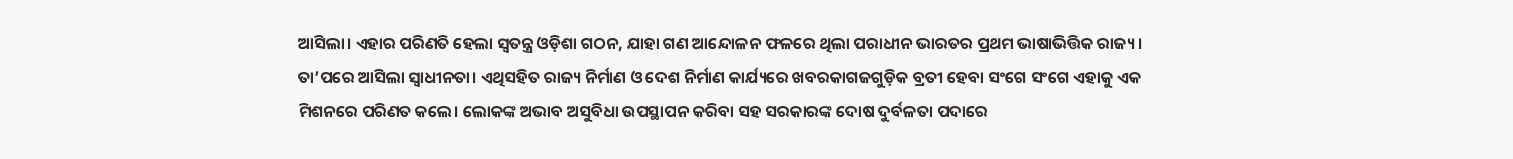ଆସିଲା। ଏହାର ପରିଣତି ହେଲା ସ୍ୱତନ୍ତ୍ର ଓଡ଼ିଶା ଗଠନ, ଯାହା ଗଣ ଆନ୍ଦୋଳନ ଫଳରେ ଥିଲା ପରାଧୀନ ଭାରତର ପ୍ରଥମ ଭାଷାଭିତ୍ତିକ ରାଜ୍ୟ। ତା’ପରେ ଆସିଲା ସ୍ୱାଧୀନତା। ଏଥିସହିତ ରାଜ୍ୟ ନିର୍ମାଣ ଓ ଦେଶ ନିର୍ମାଣ କାର୍ଯ୍ୟରେ ଖବରକାଗଜଗୁଡ଼ିକ ବ୍ରତୀ ହେବା ସଂଗେ ସଂଗେ ଏହାକୁ ଏକ ମିଶନରେ ପରିଣତ କଲେ। ଲୋକଙ୍କ ଅଭାବ ଅସୁବିଧା ଉପସ୍ଥାପନ କରିବା ସହ ସରକାରଙ୍କ ଦୋଷ ଦୁର୍ବଳତା ପଦାରେ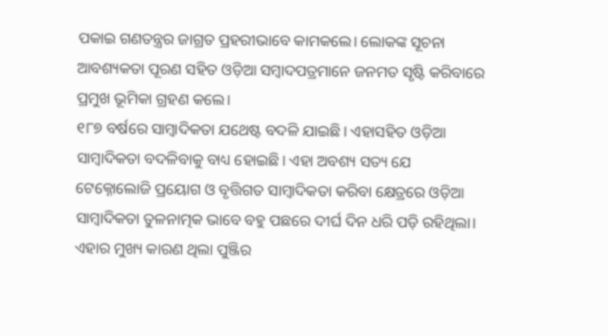ପକାଇ ଗଣତନ୍ତ୍ରର ଜାଗ୍ରତ ପ୍ରହରୀଭାବେ କାମକଲେ। ଲୋକଙ୍କ ସୂଚନା ଆବଶ୍ୟକତା ପୂରଣ ସହିତ ଓଡ଼ିଆ ସମ୍ବାଦପତ୍ରମାନେ ଜନମତ ସୃଷ୍ଟି କରିବାରେ ପ୍ରମୁଖ ଭୂମିକା ଗ୍ରହଣ କଲେ।
୧୮୭ ବର୍ଷରେ ସାମ୍ବାଦିକତା ଯଥେଷ୍ଟ ବଦଳି ଯାଇଛି। ଏହାସହିତ ଓଡ଼ିଆ ସାମ୍ବାଦିକତା ବଦଳିବାକୁ ବାଧ୍ୟ ହୋଇଛି। ଏହା ଅବଶ୍ୟ ସତ୍ୟ ଯେ ଟେକ୍ନୋଲୋଜି ପ୍ରୟୋଗ ଓ ବୃତ୍ତିଗତ ସାମ୍ବାଦିକତା କରିବା କ୍ଷେତ୍ରରେ ଓଡ଼ିଆ ସାମ୍ବାଦିକତା ତୁଳନାତ୍ମକ ଭାବେ ବହୁ ପଛରେ ଦୀର୍ଘ ଦିନ ଧରି ପଡ଼ି ରହିଥିଲା। ଏହାର ମୁଖ୍ୟ କାରଣ ଥିଲା ପୁଞ୍ଜିର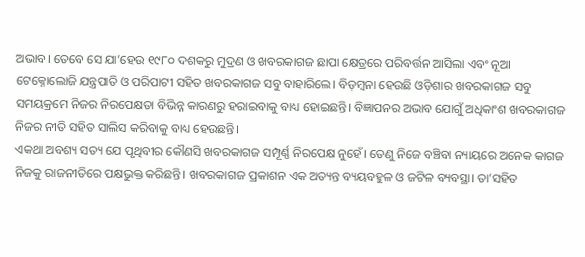ଅଭାବ। ତେବେ ସେ ଯା’ହେଉ ୧୯୮୦ ଦଶକରୁ ମୁଦ୍ରଣ ଓ ଖବରକାଗଜ ଛାପା କ୍ଷେତ୍ରରେ ପରିବର୍ତ୍ତନ ଆସିଲା ଏବଂ ନୂଆ ଟେକ୍ନୋଲୋଜି ଯନ୍ତ୍ରପାତି ଓ ପରିପାଟୀ ସହିତ ଖବରକାଗଜ ସବୁ ବାହାରିଲେ। ବିଡ଼ମ୍ବନା ହେଉଛି ଓଡ଼ିଶାର ଖବରକାଗଜ ସବୁ ସମୟକ୍ରମେ ନିଜର ନିରପେକ୍ଷତା ବିଭିନ୍ନ କାରଣରୁ ହରାଇବାକୁ ବାଧ୍ୟ ହୋଇଛନ୍ତି। ବିଜ୍ଞାପନର ଅଭାବ ଯୋଗୁଁ ଅଧିକାଂଶ ଖବରକାଗଜ ନିଜର ନୀତି ସହିତ ସାଲିସ କରିବାକୁ ବାଧ୍ୟ ହେଉଛନ୍ତି।
ଏକଥା ଅବଶ୍ୟ ସତ୍ୟ ଯେ ପୃଥିବୀର କୌଣସି ଖବରକାଗଜ ସମ୍ପୂର୍ଣ୍ଣ ନିରପେକ୍ଷ ନୁହେଁ। ତେଣୁ ନିଜେ ବଞ୍ଚିବା ନ୍ୟାୟରେ ଅନେକ କାଗଜ ନିଜକୁ ରାଜନୀତିରେ ପକ୍ଷଭୁକ୍ତ କରିଛନ୍ତି। ଖବରକାଗଜ ପ୍ରକାଶନ ଏକ ଅତ୍ୟନ୍ତ ବ୍ୟୟବହୁଳ ଓ ଜଟିଳ ବ୍ୟବସ୍ଥା। ତା’ସହିତ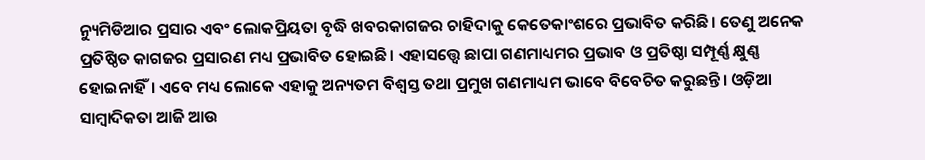ନ୍ୟୁମିଡିଆର ପ୍ରସାର ଏବଂ ଲୋକପ୍ରିୟତା ବୃଦ୍ଧି ଖବରକାଗଜର ଚାହିଦାକୁ କେତେକାଂଶରେ ପ୍ରଭାବିତ କରିଛି। ତେଣୁ ଅନେକ ପ୍ରତିଷ୍ଠିତ କାଗଜର ପ୍ରସାରଣ ମଧ୍ୟ ପ୍ରଭାବିତ ହୋଇଛି। ଏହାସତ୍ତ୍ବେ ଛାପା ଗଣମାଧ୍ୟମର ପ୍ରଭାବ ଓ ପ୍ରତିଷ୍ଠା ସମ୍ପୂର୍ଣ୍ଣ କ୍ଷୁଣ୍ଣ ହୋଇନାହିଁ। ଏବେ ମଧ୍ୟ ଲୋକେ ଏହାକୁ ଅନ୍ୟତମ ବିଶ୍ୱସ୍ତ ତଥା ପ୍ରମୁଖ ଗଣମାଧ୍ୟମ ଭାବେ ବିବେଚିତ କରୁଛନ୍ତି। ଓଡ଼ିଆ ସାମ୍ବାଦିକତା ଆଜି ଆଉ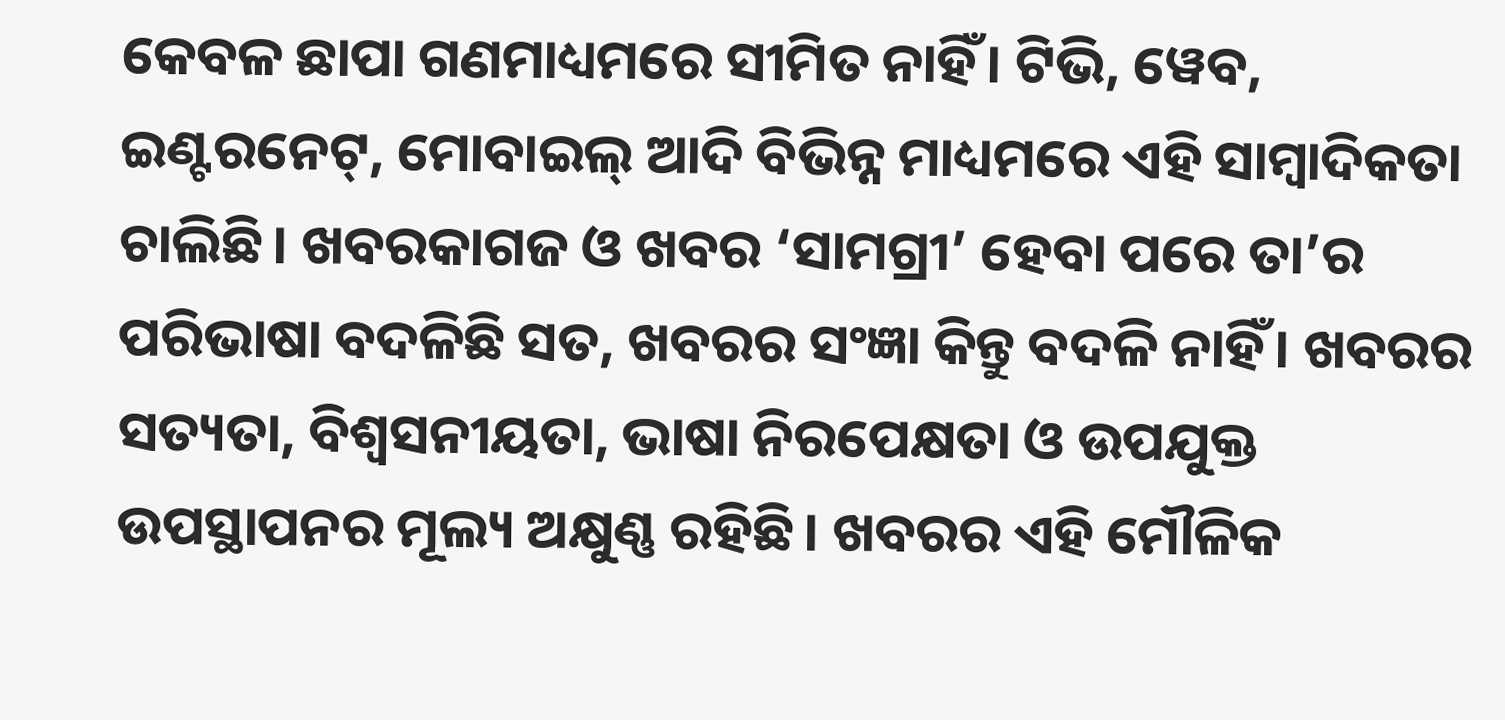କେବଳ ଛାପା ଗଣମାଧ୍ୟମରେ ସୀମିତ ନାହିଁ। ଟିଭି, ୱେବ, ଇଣ୍ଟରନେଟ୍, ମୋବାଇଲ୍ ଆଦି ବିଭିନ୍ନ ମାଧ୍ୟମରେ ଏହି ସାମ୍ବାଦିକତା ଚାଲିଛି। ଖବରକାଗଜ ଓ ଖବର ‘ସାମଗ୍ରୀ’ ହେବା ପରେ ତା’ର ପରିଭାଷା ବଦଳିଛି ସତ, ଖବରର ସଂଜ୍ଞା କିନ୍ତୁ ବଦଳି ନାହିଁ। ଖବରର ସତ୍ୟତା, ବିଶ୍ୱସନୀୟତା, ଭାଷା ନିରପେକ୍ଷତା ଓ ଉପଯୁକ୍ତ ଉପସ୍ଥାପନର ମୂଲ୍ୟ ଅକ୍ଷୁଣ୍ଣ ରହିଛି। ଖବରର ଏହି ମୌଳିକ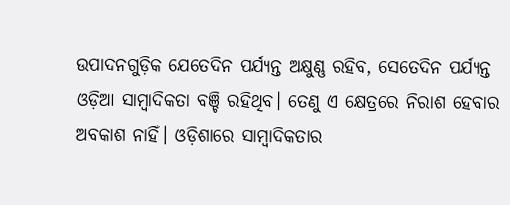ଉପାଦନଗୁଡ଼ିକ ଯେତେଦିନ ପର୍ଯ୍ୟନ୍ତ ଅକ୍ଷୁଣ୍ଣ ରହିବ, ସେତେଦିନ ପର୍ଯ୍ୟନ୍ତ ଓଡ଼ିଆ ସାମ୍ବାଦିକତା ବଞ୍ଚି ରହିଥିବ। ତେଣୁ ଏ କ୍ଷେତ୍ରରେ ନିରାଶ ହେବାର ଅବକାଶ ନାହିଁ। ଓଡ଼ିଶାରେ ସାମ୍ବାଦିକତାର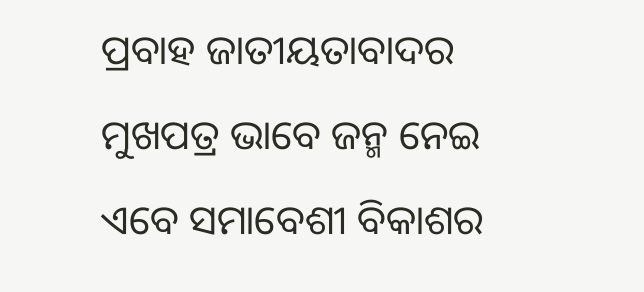ପ୍ରବାହ ଜାତୀୟତାବାଦର ମୁଖପତ୍ର ଭାବେ ଜନ୍ମ ନେଇ ଏବେ ସମାବେଶୀ ବିକାଶର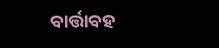ବାର୍ତ୍ତାବହ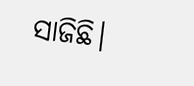ସାଜିଛି।